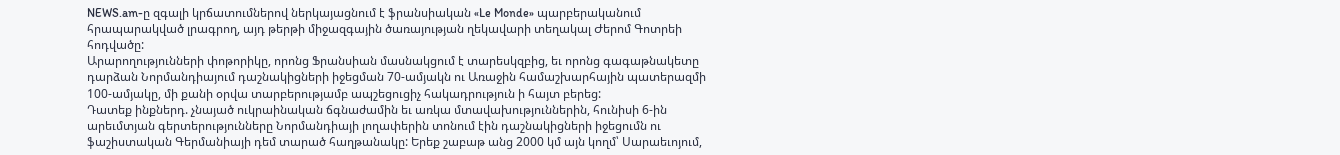NEWS.am-ը զգալի կրճատումներով ներկայացնում է ֆրանսիական «Le Monde» պարբերականում հրապարակված լրագրող, այդ թերթի միջազգային ծառայության ղեկավարի տեղակալ Ժերոմ Գոտրեի հոդվածը:
Արարողությունների փոթորիկը, որոնց Ֆրանսիան մասնակցում է տարեսկզբից, եւ որոնց գագաթնակետը դարձան Նորմանդիայում դաշնակիցների իջեցման 70-ամյակն ու Առաջին համաշխարհային պատերազմի 100-ամյակը, մի քանի օրվա տարբերությամբ ապշեցուցիչ հակադրություն ի հայտ բերեց:
Դատեք ինքներդ. չնայած ուկրաինական ճգնաժամին եւ առկա մտավախություններին, հունիսի 6-ին արեւմտյան գերտերությունները Նորմանդիայի լողափերին տոնում էին դաշնակիցների իջեցումն ու ֆաշիստական Գերմանիայի դեմ տարած հաղթանակը: Երեք շաբաթ անց 2000 կմ այն կողմ՝ Սարաեւոյում,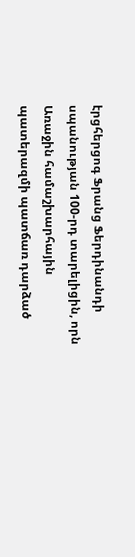էրցհերցոգ Ֆրանց Ֆերդինանդի սպանության 100-րդ տարելիցին, որն Առաջին համաշխարհային պատերազմի պատճառ դարձած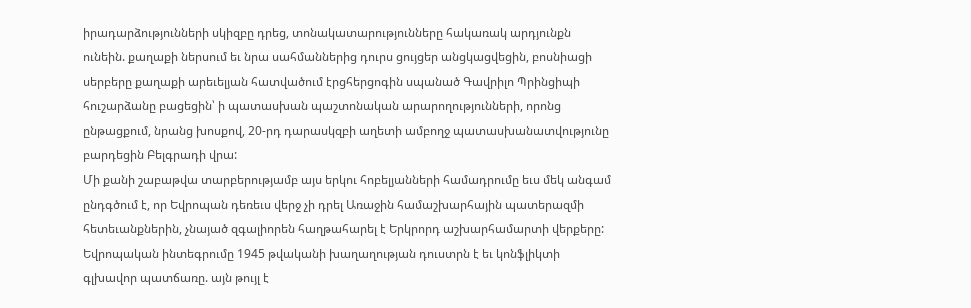իրադարձությունների սկիզբը դրեց, տոնակատարությունները հակառակ արդյունքն ունեին. քաղաքի ներսում եւ նրա սահմաններից դուրս ցույցեր անցկացվեցին, բոսնիացի սերբերը քաղաքի արեւելյան հատվածում էրցհերցոգին սպանած Գավրիլո Պրինցիպի հուշարձանը բացեցին՝ ի պատասխան պաշտոնական արարողությունների, որոնց ընթացքում, նրանց խոսքով, 20-րդ դարասկզբի աղետի ամբողջ պատասխանատվությունը բարդեցին Բելգրադի վրա:
Մի քանի շաբաթվա տարբերությամբ այս երկու հոբելյանների համադրումը եւս մեկ անգամ ընդգծում է, որ Եվրոպան դեռեւս վերջ չի դրել Առաջին համաշխարհային պատերազմի հետեւանքներին, չնայած զգալիորեն հաղթահարել է Երկրորդ աշխարհամարտի վերքերը: Եվրոպական ինտեգրումը 1945 թվականի խաղաղության դուստրն է եւ կոնֆլիկտի գլխավոր պատճառը. այն թույլ է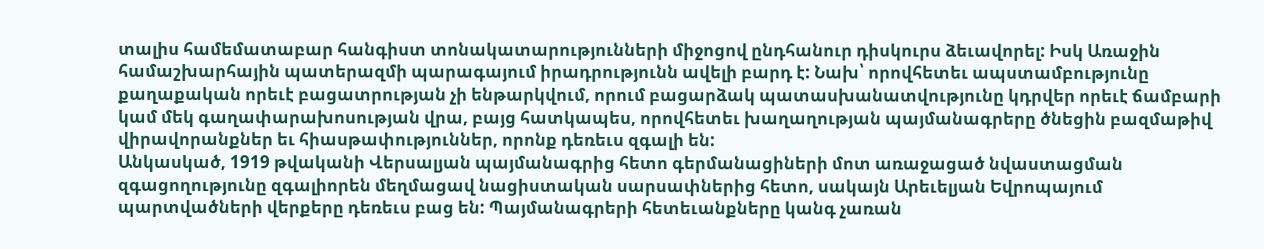տալիս համեմատաբար հանգիստ տոնակատարությունների միջոցով ընդհանուր դիսկուրս ձեւավորել: Իսկ Առաջին համաշխարհային պատերազմի պարագայում իրադրությունն ավելի բարդ է: Նախ՝ որովհետեւ ապստամբությունը քաղաքական որեւէ բացատրության չի ենթարկվում, որում բացարձակ պատասխանատվությունը կդրվեր որեւէ ճամբարի կամ մեկ գաղափարախոսության վրա, բայց հատկապես, որովհետեւ խաղաղության պայմանագրերը ծնեցին բազմաթիվ վիրավորանքներ եւ հիասթափություններ, որոնք դեռեւս զգալի են:
Անկասկած, 1919 թվականի Վերսալյան պայմանագրից հետո գերմանացիների մոտ առաջացած նվաստացման զգացողությունը զգալիորեն մեղմացավ նացիստական սարսափներից հետո, սակայն Արեւելյան Եվրոպայում պարտվածների վերքերը դեռեւս բաց են: Պայմանագրերի հետեւանքները կանգ չառան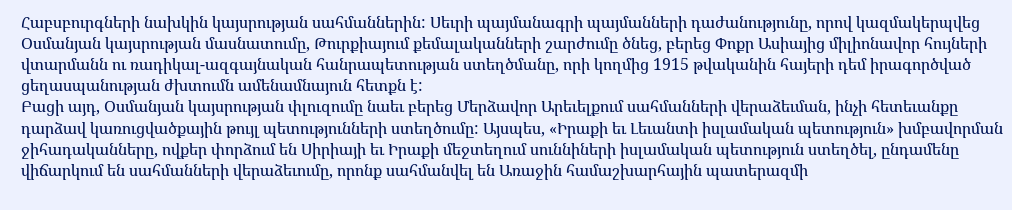Հաբսբուրգների նախկին կայսրության սահմաններին: Սեւրի պայմանագրի պայմանների դաժանությունը, որով կազմակերպվեց Օսմանյան կայսրության մասնատումը, Թուրքիայում քեմալականների շարժումը ծնեց, բերեց Փոքր Ասիայից միլիոնավոր հույների վտարմանն ու ռադիկալ-ազգայնական հանրապետության ստեղծմանը, որի կողմից 1915 թվականին հայերի դեմ իրագործված ցեղասպանության ժխտումն ամենամնայուն հետքն է:
Բացի այդ, Օսմանյան կայսրության փլուզումը նաեւ բերեց Մերձավոր Արեւելքում սահմանների վերաձեւման, ինչի հետեւանքը դարձավ կառուցվածքային թույլ պետությունների ստեղծումը: Այսպես, «Իրաքի եւ Լեւանտի իսլամական պետություն» խմբավորման ջիհադականները, ովքեր փորձում են Սիրիայի եւ Իրաքի մեջտեղում սուննիների իսլամական պետություն ստեղծել, ընդամենը վիճարկում են սահմանների վերաձեւումը, որոնք սահմանվել են Առաջին համաշխարհային պատերազմի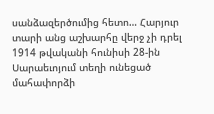սանձազերծումից հետո… Հարյուր տարի անց աշխարհը վերջ չի դրել 1914 թվականի հունիսի 28-ին Սարաեւոյում տեղի ունեցած մահափորձի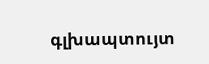գլխապտույտ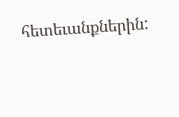հետեւանքներին: